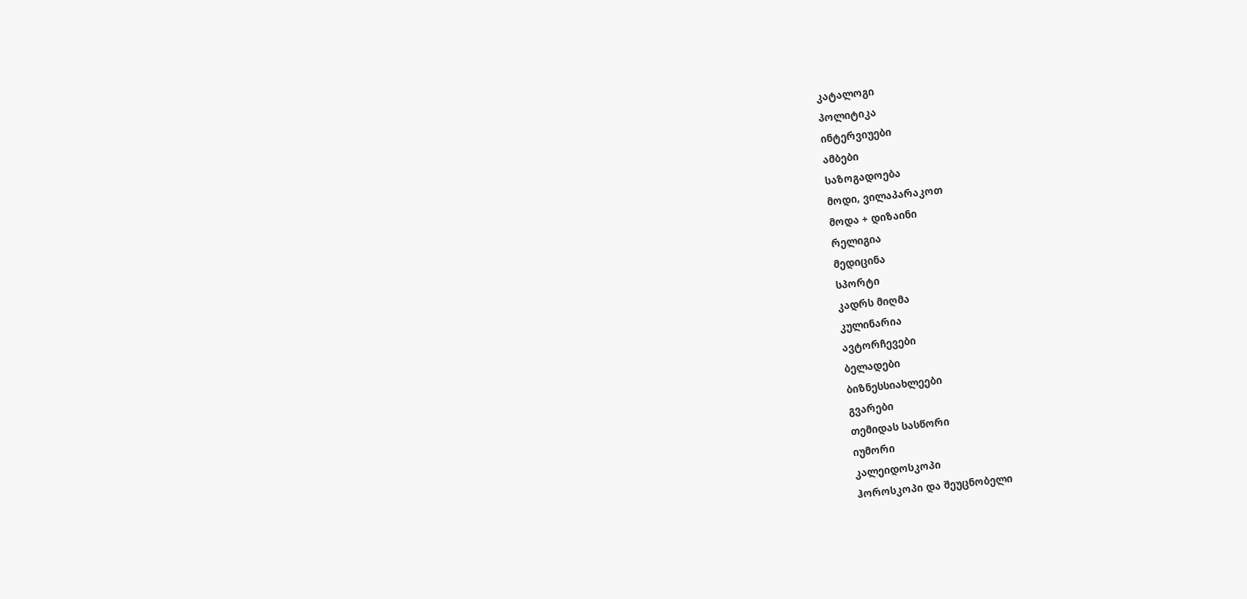კატალოგი
პოლიტიკა
ინტერვიუები
ამბები
საზოგადოება
მოდი, ვილაპარაკოთ
მოდა + დიზაინი
რელიგია
მედიცინა
სპორტი
კადრს მიღმა
კულინარია
ავტორჩევები
ბელადები
ბიზნესსიახლეები
გვარები
თემიდას სასწორი
იუმორი
კალეიდოსკოპი
ჰოროსკოპი და შეუცნობელი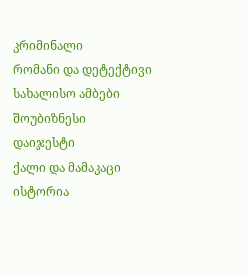კრიმინალი
რომანი და დეტექტივი
სახალისო ამბები
შოუბიზნესი
დაიჯესტი
ქალი და მამაკაცი
ისტორია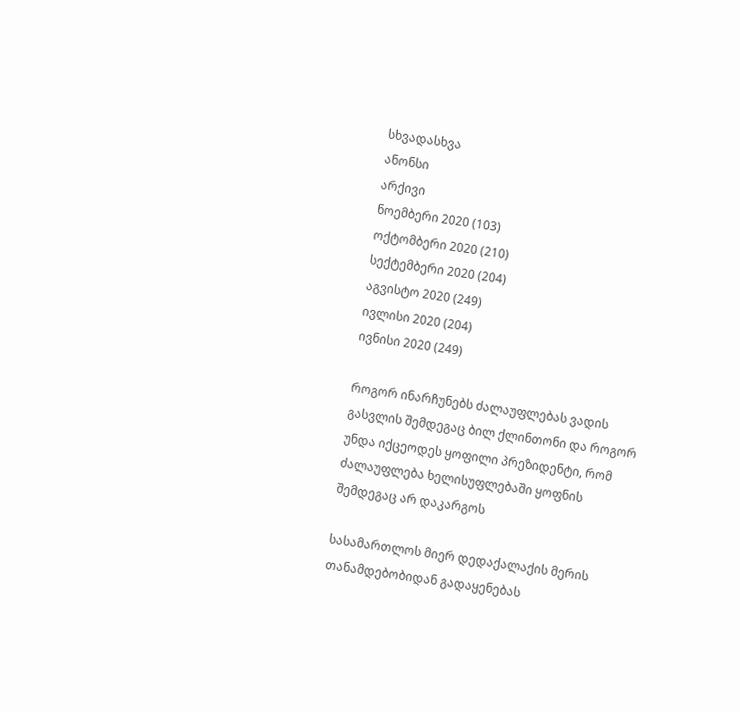სხვადასხვა
ანონსი
არქივი
ნოემბერი 2020 (103)
ოქტომბერი 2020 (210)
სექტემბერი 2020 (204)
აგვისტო 2020 (249)
ივლისი 2020 (204)
ივნისი 2020 (249)

როგორ ინარჩუნებს ძალაუფლებას ვადის გასვლის შემდეგაც ბილ ქლინთონი და როგორ უნდა იქცეოდეს ყოფილი პრეზიდენტი, რომ ძალაუფლება ხელისუფლებაში ყოფნის შემდეგაც არ დაკარგოს

სასამართლოს მიერ დედაქალაქის მერის თანამდებობიდან გადაყენებას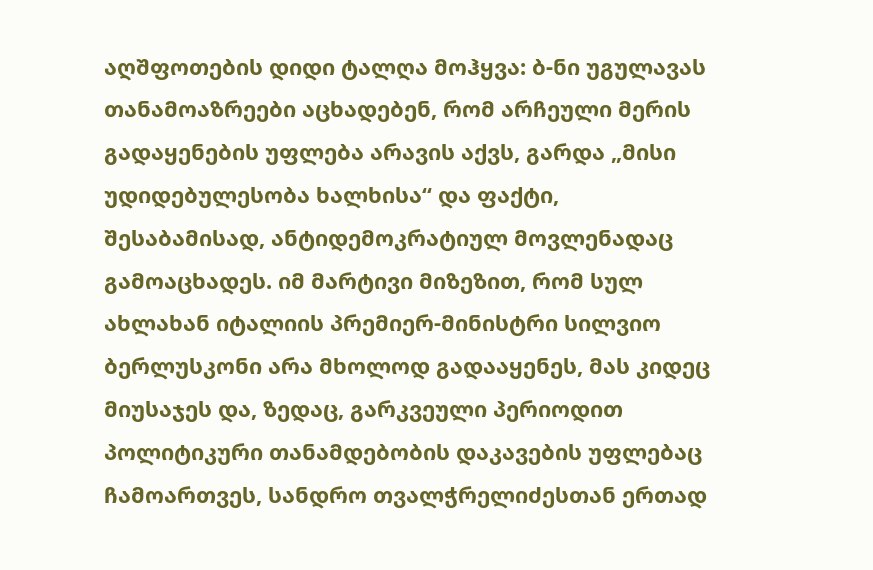აღშფოთების დიდი ტალღა მოჰყვა: ბ-ნი უგულავას თანამოაზრეები აცხადებენ, რომ არჩეული მერის გადაყენების უფლება არავის აქვს, გარდა „მისი უდიდებულესობა ხალხისა“ და ფაქტი, შესაბამისად, ანტიდემოკრატიულ მოვლენადაც გამოაცხადეს. იმ მარტივი მიზეზით, რომ სულ ახლახან იტალიის პრემიერ-მინისტრი სილვიო ბერლუსკონი არა მხოლოდ გადააყენეს, მას კიდეც მიუსაჯეს და, ზედაც, გარკვეული პერიოდით პოლიტიკური თანამდებობის დაკავების უფლებაც ჩამოართვეს, სანდრო თვალჭრელიძესთან ერთად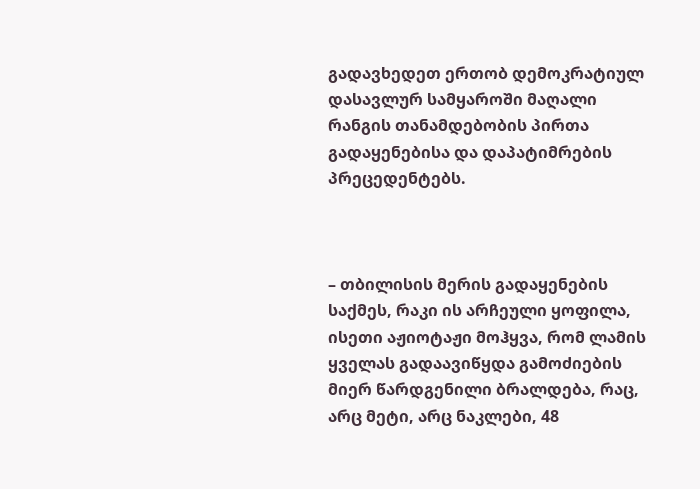გადავხედეთ ერთობ დემოკრატიულ დასავლურ სამყაროში მაღალი რანგის თანამდებობის პირთა გადაყენებისა და დაპატიმრების პრეცედენტებს.



– თბილისის მერის გადაყენების საქმეს, რაკი ის არჩეული ყოფილა, ისეთი აჟიოტაჟი მოჰყვა, რომ ლამის ყველას გადაავიწყდა გამოძიების მიერ წარდგენილი ბრალდება, რაც, არც მეტი, არც ნაკლები, 48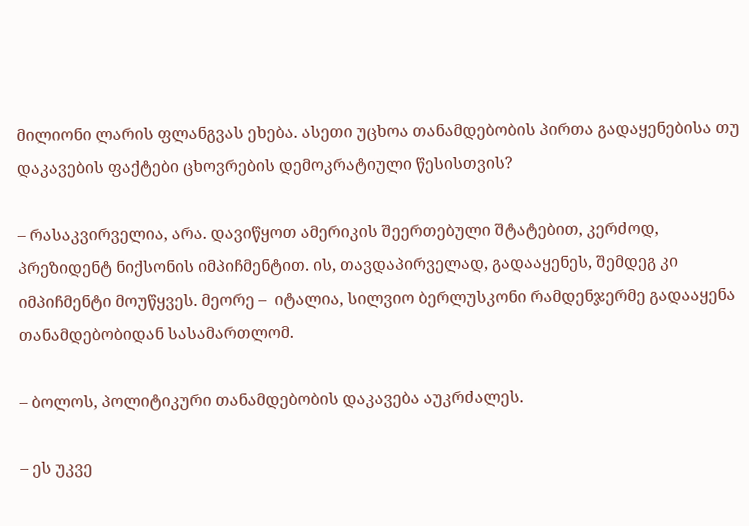მილიონი ლარის ფლანგვას ეხება. ასეთი უცხოა თანამდებობის პირთა გადაყენებისა თუ დაკავების ფაქტები ცხოვრების დემოკრატიული წესისთვის?

– რასაკვირველია, არა. დავიწყოთ ამერიკის შეერთებული შტატებით, კერძოდ, პრეზიდენტ ნიქსონის იმპიჩმენტით. ის, თავდაპირველად, გადააყენეს, შემდეგ კი იმპიჩმენტი მოუწყვეს. მეორე –  იტალია, სილვიო ბერლუსკონი რამდენჯერმე გადააყენა თანამდებობიდან სასამართლომ.

– ბოლოს, პოლიტიკური თანამდებობის დაკავება აუკრძალეს.

– ეს უკვე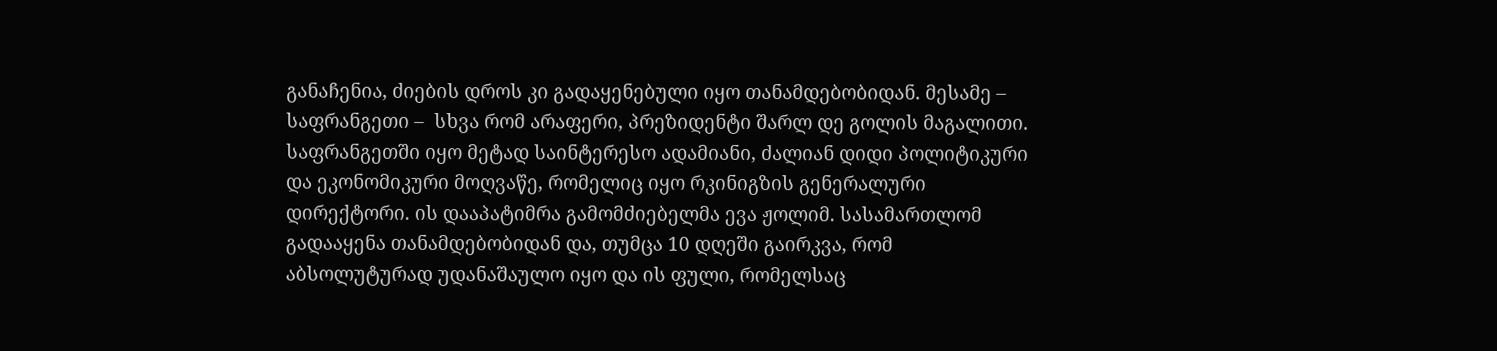განაჩენია, ძიების დროს კი გადაყენებული იყო თანამდებობიდან. მესამე –  საფრანგეთი –  სხვა რომ არაფერი, პრეზიდენტი შარლ დე გოლის მაგალითი. საფრანგეთში იყო მეტად საინტერესო ადამიანი, ძალიან დიდი პოლიტიკური და ეკონომიკური მოღვაწე, რომელიც იყო რკინიგზის გენერალური დირექტორი. ის დააპატიმრა გამომძიებელმა ევა ჟოლიმ. სასამართლომ გადააყენა თანამდებობიდან და, თუმცა 10 დღეში გაირკვა, რომ აბსოლუტურად უდანაშაულო იყო და ის ფული, რომელსაც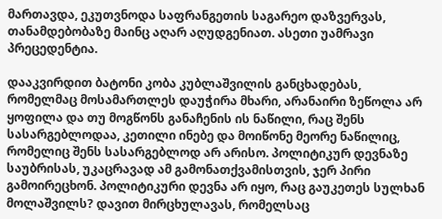მართავდა, ეკუთვნოდა საფრანგეთის საგარეო დაზვერვას, თანამდებობაზე მაინც აღარ აღუდგენიათ. ასეთი უამრავი პრეცედენტია.

დააკვირდით ბატონი კობა კუბლაშვილის განცხადებას, რომელმაც მოსამართლეს დაუჭირა მხარი, არანაირი ზეწოლა არ ყოფილა და თუ მოგწონს განაჩენის ის ნაწილი, რაც შენს სასარგებლოდაა, კეთილი ინებე და მოიწონე მეორე ნაწილიც, რომელიც შენს სასარგებლოდ არ არისო. პოლიტიკურ დევნაზე საუბრისას, უკაცრავად ამ გამონათქვამისთვის, ჯერ პირი გამოირეცხონ. პოლიტიკური დევნა არ იყო, რაც გაუკეთეს სულხან მოლაშვილს? დავით მირცხულავას, რომელსაც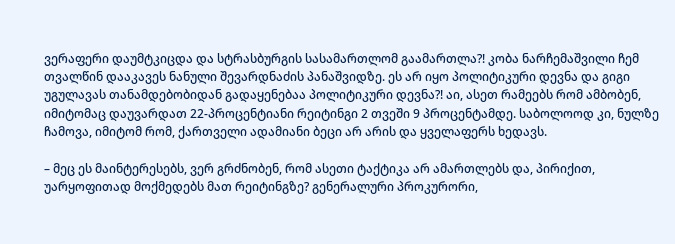ვერაფერი დაუმტკიცდა და სტრასბურგის სასამართლომ გაამართლა?! კობა ნარჩემაშვილი ჩემ თვალწინ დააკავეს ნანული შევარდნაძის პანაშვიდზე. ეს არ იყო პოლიტიკური დევნა და გიგი უგულავას თანამდებობიდან გადაყენებაა პოლიტიკური დევნა?! აი, ასეთ რამეებს რომ ამბობენ, იმიტომაც დაუვარდათ 22-პროცენტიანი რეიტინგი 2 თვეში 9 პროცენტამდე. საბოლოოდ კი, ნულზე ჩამოვა, იმიტომ რომ, ქართველი ადამიანი ბეცი არ არის და ყველაფერს ხედავს.

– მეც ეს მაინტერესებს, ვერ გრძნობენ, რომ ასეთი ტაქტიკა არ ამართლებს და, პირიქით, უარყოფითად მოქმედებს მათ რეიტინგზე? გენერალური პროკურორი,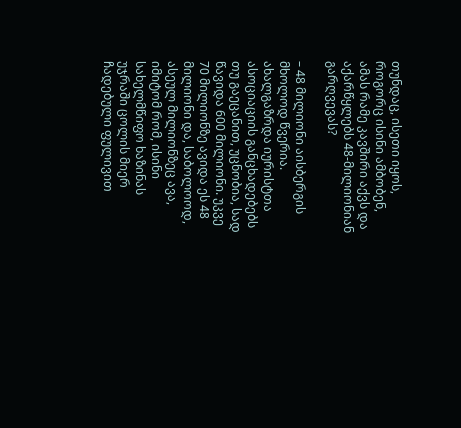თუნდაც, ისეთი იყოს, როგორც ისინი ამბობენ, ამას რამე კავშირი აქვს და აქარწყლებს 48-მილიონიან გარღვევას?

– 48 მილიონი აისბერგის მხოლოდ წვერია. ახალგაზრდა იურისტთა ასოციაციის განცხადებებს თუ გაეცანით, უცნობია, სად წავიდა 600 მილიონი. უკვე 70 მილიონზე ავიდა ეს 48 მილიონი და, საბოლოოდ, ასეულ მილიონზეც ავა, იმიტომ რომ, ისინი სახელმწიფო ხაზინას უჯრაში ცოლის მიერ ჩადებული ფულივით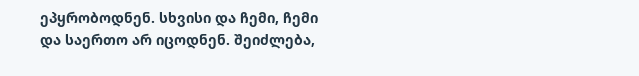ეპყრობოდნენ. სხვისი და ჩემი, ჩემი და საერთო არ იცოდნენ. შეიძლება,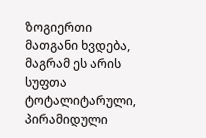ზოგიერთი მათგანი ხვდება, მაგრამ ეს არის სუფთა ტოტალიტარული, პირამიდული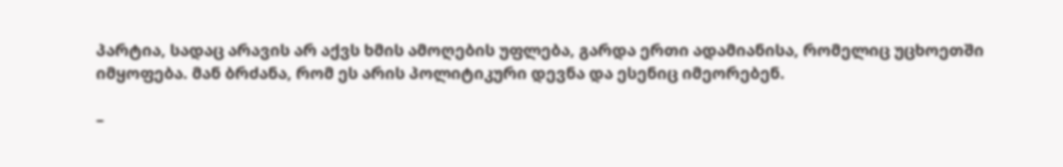პარტია, სადაც არავის არ აქვს ხმის ამოღების უფლება, გარდა ერთი ადამიანისა, რომელიც უცხოეთში იმყოფება. მან ბრძანა, რომ ეს არის პოლიტიკური დევნა და ესენიც იმეორებენ.

–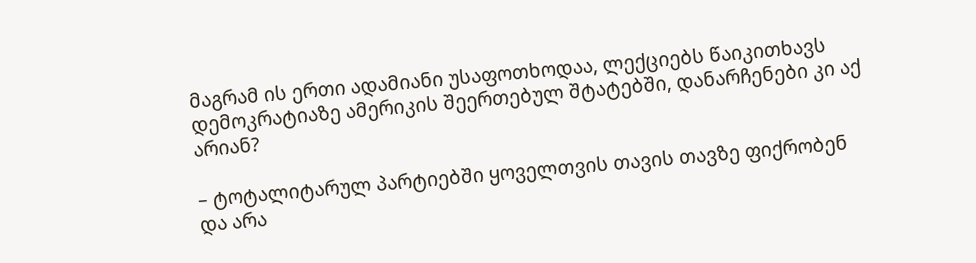მაგრამ ის ერთი ადამიანი უსაფოთხოდაა, ლექციებს წაიკითხავს დემოკრატიაზე ამერიკის შეერთებულ შტატებში, დანარჩენები კი აქ არიან?

– ტოტალიტარულ პარტიებში ყოველთვის თავის თავზე ფიქრობენ და არა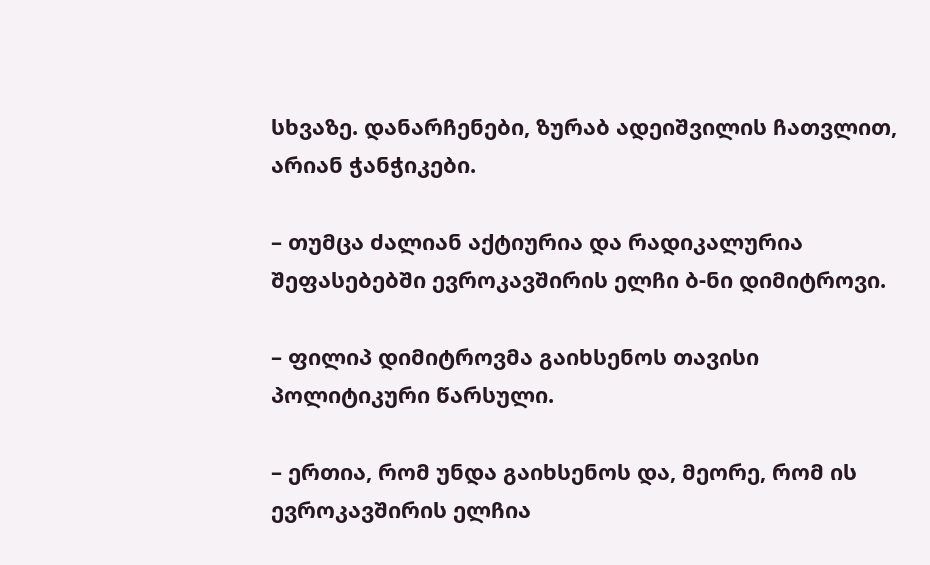სხვაზე. დანარჩენები, ზურაბ ადეიშვილის ჩათვლით, არიან ჭანჭიკები.

– თუმცა ძალიან აქტიურია და რადიკალურია შეფასებებში ევროკავშირის ელჩი ბ-ნი დიმიტროვი.

– ფილიპ დიმიტროვმა გაიხსენოს თავისი პოლიტიკური წარსული.

– ერთია, რომ უნდა გაიხსენოს და, მეორე, რომ ის ევროკავშირის ელჩია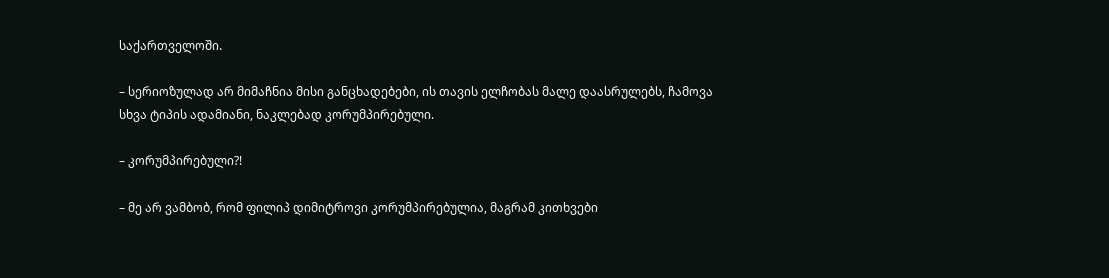საქართველოში.

– სერიოზულად არ მიმაჩნია მისი განცხადებები, ის თავის ელჩობას მალე დაასრულებს, ჩამოვა სხვა ტიპის ადამიანი, ნაკლებად კორუმპირებული.

– კორუმპირებული?!

– მე არ ვამბობ, რომ ფილიპ დიმიტროვი კორუმპირებულია, მაგრამ კითხვები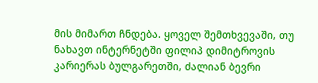მის მიმართ ჩნდება. ყოველ შემთხვევაში, თუ ნახავთ ინტერნეტში ფილიპ დიმიტროვის კარიერას ბულგარეთში, ძალიან ბევრი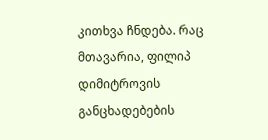კითხვა ჩნდება. რაც მთავარია, ფილიპ დიმიტროვის განცხადებების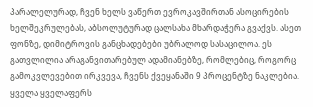პარალელურად, ჩვენ ხელს ვაწერთ ევროკავშირთან ასოცირების ხელშეკრულებას, აბსოლუტურად ცალსახა მხარდაჭერა გვაქვს. ასეთ ფონზე, დიმიტროვის განცხადებები უბრალოდ სასაცილოა. ეს გათვლილია არაგანვითარებულ ადამიანებზე, რომლებიც, როგორც გამოკვლევებით ირკვევა, ჩვენს ქვეყანაში 9 პროცენტზე ნაკლებია. ყველა ყველაფერს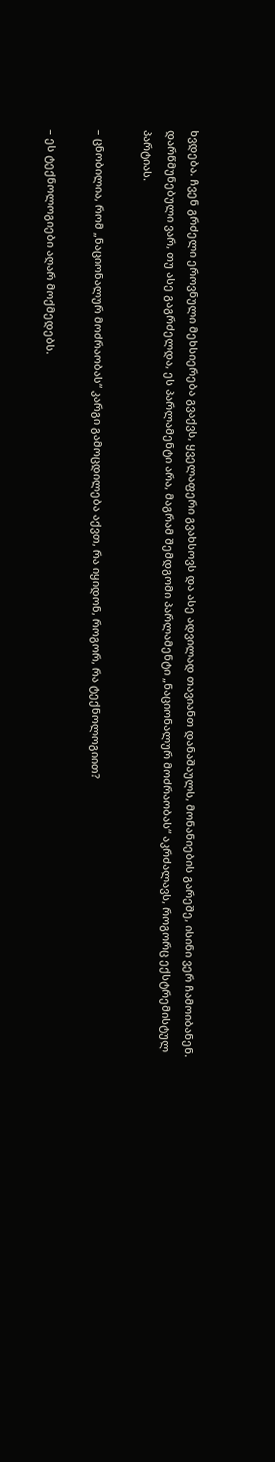ხვდება. ჩვენ გრძელი ეროვნული მეხსიერება გვაქვს, ყველაფერი გვახსოვს და ასე ადვილად თავიანთ დანაშაულს, მონანიების გარეშე, ისინი ვერ ჩამოიბანენ. დარწმუნებული ვარ, თუ ასე გაგრძელდა, ეს პარლამენტი არა, მაგრამ შემდგომი პარლამენტი „ნაციონალურ მოძრაობას“ აკრძალავს, როგორც ექსტრემისტულ პარტიას.

– ცნობილია, რომ „ნაციონალურ მოძრაობას“ კარგი გამოცდილება აქვთ, რა იყიდონ, როგორ, რა ტექნოლოგიით?

– ეს ტექნოლოგიები აღარ მოქმედებს.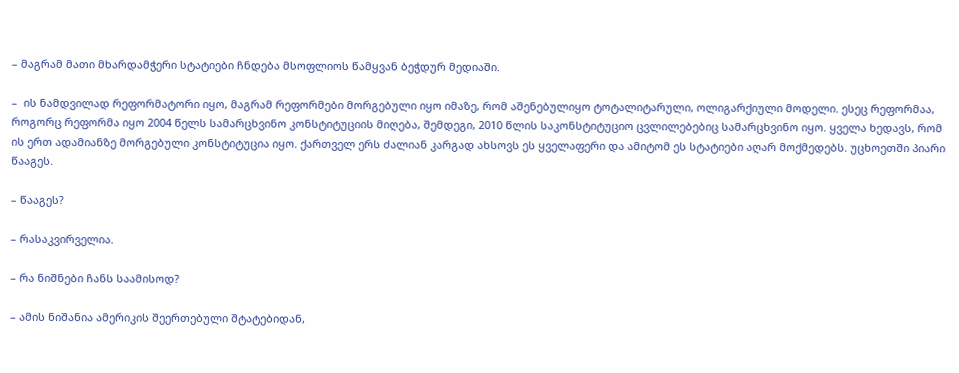– მაგრამ მათი მხარდამჭერი სტატიები ჩნდება მსოფლიოს წამყვან ბეჭდურ მედიაში.

–  ის ნამდვილად რეფორმატორი იყო, მაგრამ რეფორმები მორგებული იყო იმაზე, რომ აშენებულიყო ტოტალიტარული, ოლიგარქიული მოდელი. ესეც რეფორმაა, როგორც რეფორმა იყო 2004 წელს სამარცხვინო კონსტიტუციის მიღება, შემდეგი, 2010 წლის საკონსტიტუციო ცვლილებებიც სამარცხვინო იყო. ყველა ხედავს, რომ ის ერთ ადამიანზე მორგებული კონსტიტუცია იყო. ქართველ ერს ძალიან კარგად ახსოვს ეს ყველაფერი და ამიტომ ეს სტატიები აღარ მოქმედებს. უცხოეთში პიარი წააგეს.

– წააგეს?

– რასაკვირველია.

– რა ნიშნები ჩანს საამისოდ?

– ამის ნიშანია ამერიკის შეერთებული შტატებიდან,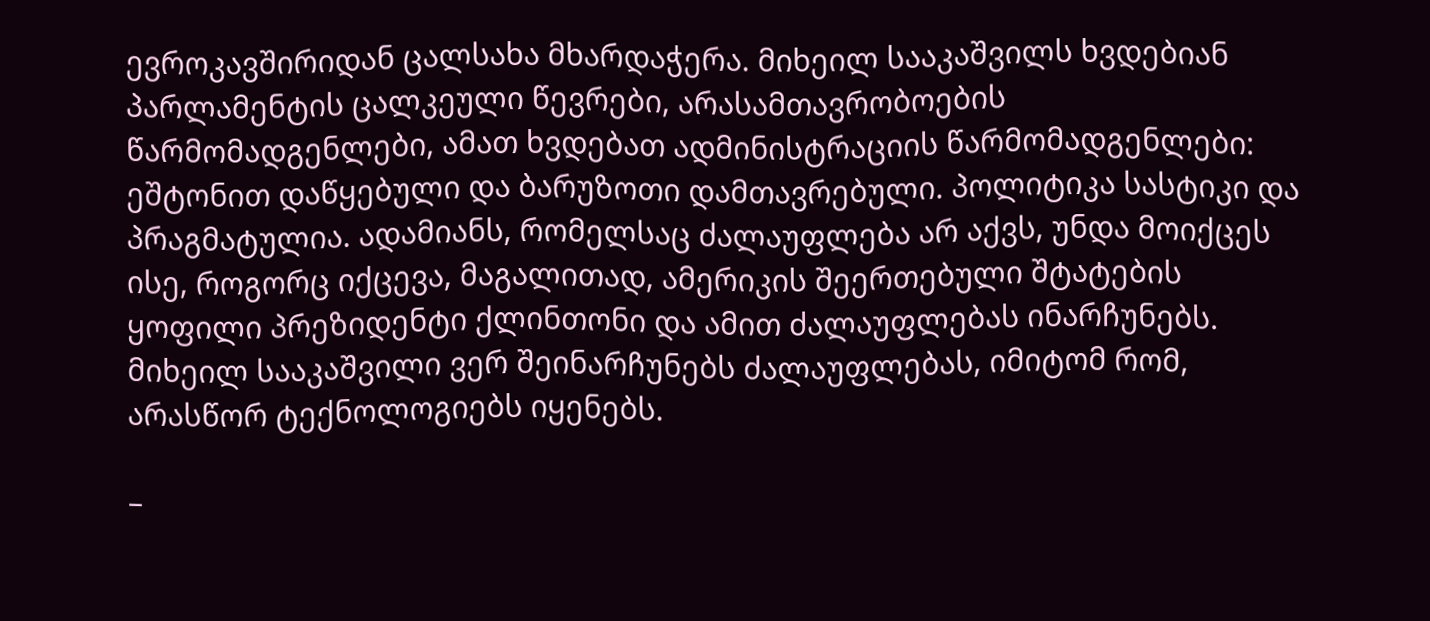ევროკავშირიდან ცალსახა მხარდაჭერა. მიხეილ სააკაშვილს ხვდებიან პარლამენტის ცალკეული წევრები, არასამთავრობოების წარმომადგენლები, ამათ ხვდებათ ადმინისტრაციის წარმომადგენლები: ეშტონით დაწყებული და ბარუზოთი დამთავრებული. პოლიტიკა სასტიკი და პრაგმატულია. ადამიანს, რომელსაც ძალაუფლება არ აქვს, უნდა მოიქცეს ისე, როგორც იქცევა, მაგალითად, ამერიკის შეერთებული შტატების ყოფილი პრეზიდენტი ქლინთონი და ამით ძალაუფლებას ინარჩუნებს. მიხეილ სააკაშვილი ვერ შეინარჩუნებს ძალაუფლებას, იმიტომ რომ, არასწორ ტექნოლოგიებს იყენებს.

–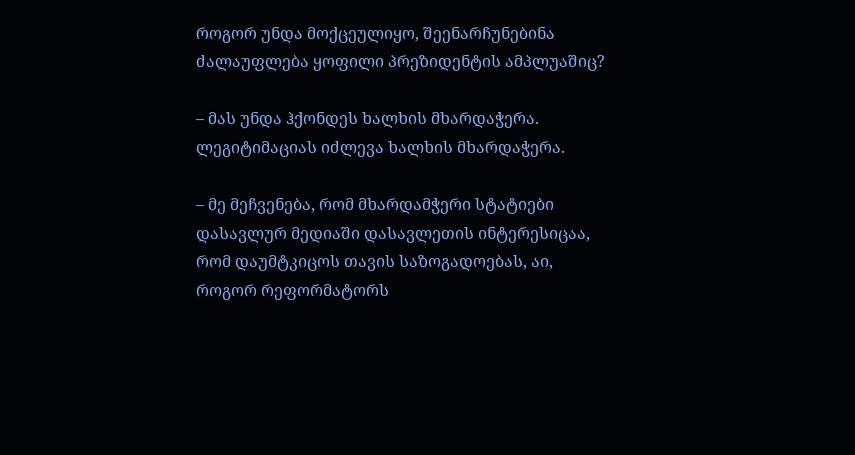როგორ უნდა მოქცეულიყო, შეენარჩუნებინა ძალაუფლება ყოფილი პრეზიდენტის ამპლუაშიც?

– მას უნდა ჰქონდეს ხალხის მხარდაჭერა. ლეგიტიმაციას იძლევა ხალხის მხარდაჭერა.

– მე მეჩვენება, რომ მხარდამჭერი სტატიები დასავლურ მედიაში დასავლეთის ინტერესიცაა, რომ დაუმტკიცოს თავის საზოგადოებას, აი, როგორ რეფორმატორს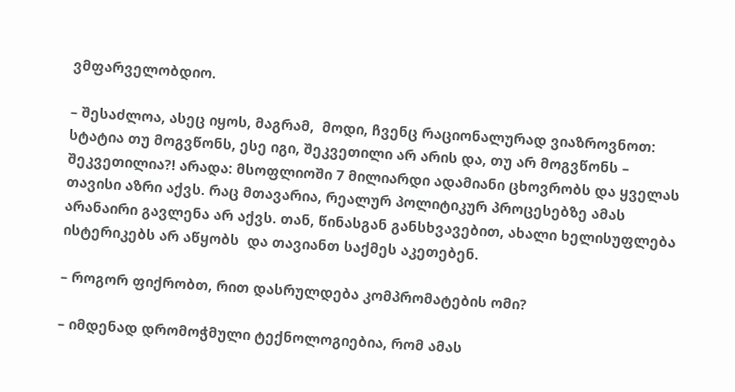ვმფარველობდიო.

– შესაძლოა, ასეც იყოს, მაგრამ,  მოდი, ჩვენც რაციონალურად ვიაზროვნოთ: სტატია თუ მოგვწონს, ესე იგი, შეკვეთილი არ არის და, თუ არ მოგვწონს –  შეკვეთილია?! არადა: მსოფლიოში 7 მილიარდი ადამიანი ცხოვრობს და ყველას თავისი აზრი აქვს. რაც მთავარია, რეალურ პოლიტიკურ პროცესებზე ამას არანაირი გავლენა არ აქვს. თან, წინასგან განსხვავებით, ახალი ხელისუფლება ისტერიკებს არ აწყობს  და თავიანთ საქმეს აკეთებენ.

– როგორ ფიქრობთ, რით დასრულდება კომპრომატების ომი?

– იმდენად დრომოჭმული ტექნოლოგიებია, რომ ამას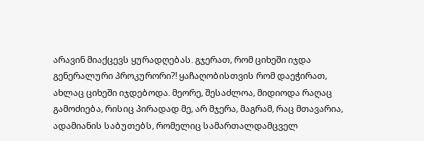არავინ მიაქცევს ყურადღებას. გჯერათ, რომ ციხეში იჯდა გენერალური პროკურორი?! ყაჩაღობისთვის რომ დაეჭირათ, ახლაც ციხეში იჯდებოდა. მეორე, შესაძლოა, მიდიოდა რაღაც გამოძიება, რისიც პირადად მე, არ მჯერა, მაგრამ, რაც მთავარია, ადამიანის საბუთებს, რომელიც სამართალდამცველ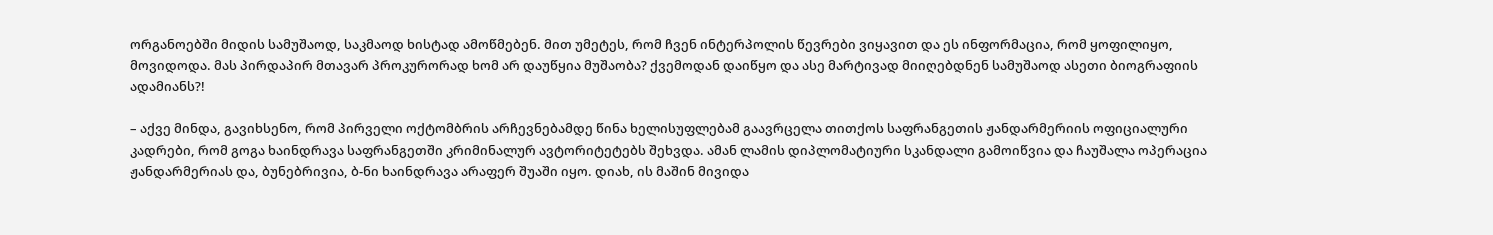ორგანოებში მიდის სამუშაოდ, საკმაოდ ხისტად ამოწმებენ. მით უმეტეს, რომ ჩვენ ინტერპოლის წევრები ვიყავით და ეს ინფორმაცია, რომ ყოფილიყო,  მოვიდოდა. მას პირდაპირ მთავარ პროკურორად ხომ არ დაუწყია მუშაობა? ქვემოდან დაიწყო და ასე მარტივად მიიღებდნენ სამუშაოდ ასეთი ბიოგრაფიის ადამიანს?!

– აქვე მინდა, გავიხსენო, რომ პირველი ოქტომბრის არჩევნებამდე წინა ხელისუფლებამ გაავრცელა თითქოს საფრანგეთის ჟანდარმერიის ოფიციალური კადრები, რომ გოგა ხაინდრავა საფრანგეთში კრიმინალურ ავტორიტეტებს შეხვდა. ამან ლამის დიპლომატიური სკანდალი გამოიწვია და ჩაუშალა ოპერაცია ჟანდარმერიას და, ბუნებრივია, ბ-ნი ხაინდრავა არაფერ შუაში იყო. დიახ, ის მაშინ მივიდა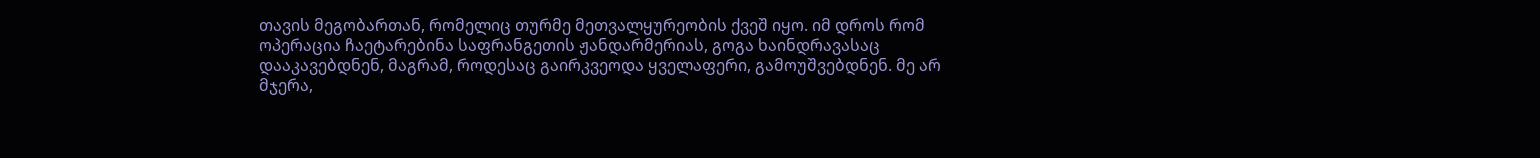თავის მეგობართან, რომელიც თურმე მეთვალყურეობის ქვეშ იყო. იმ დროს რომ ოპერაცია ჩაეტარებინა საფრანგეთის ჟანდარმერიას, გოგა ხაინდრავასაც დააკავებდნენ, მაგრამ, როდესაც გაირკვეოდა ყველაფერი, გამოუშვებდნენ. მე არ მჯერა,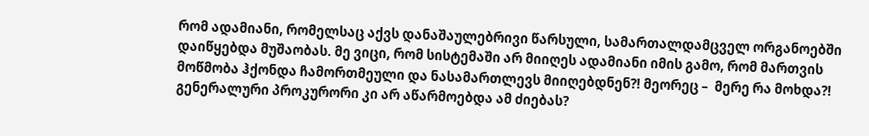რომ ადამიანი, რომელსაც აქვს დანაშაულებრივი წარსული, სამართალდამცველ ორგანოებში დაიწყებდა მუშაობას. მე ვიცი, რომ სისტემაში არ მიიღეს ადამიანი იმის გამო, რომ მართვის მოწმობა ჰქონდა ჩამორთმეული და ნასამართლევს მიიღებდნენ?! მეორეც –  მერე რა მოხდა?! გენერალური პროკურორი კი არ აწარმოებდა ამ ძიებას?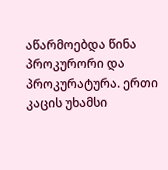აწარმოებდა წინა პროკურორი და პროკურატურა. ერთი კაცის უხამსი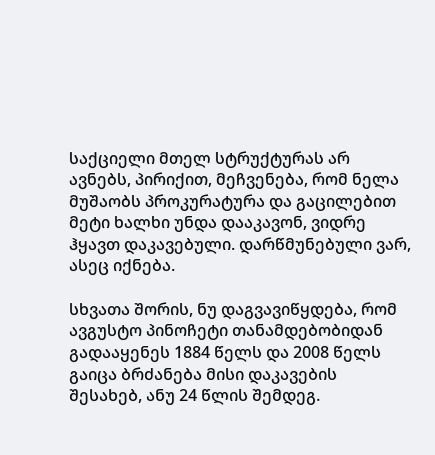საქციელი მთელ სტრუქტურას არ ავნებს, პირიქით, მეჩვენება, რომ ნელა მუშაობს პროკურატურა და გაცილებით მეტი ხალხი უნდა დააკავონ, ვიდრე ჰყავთ დაკავებული. დარწმუნებული ვარ, ასეც იქნება.

სხვათა შორის, ნუ დაგვავიწყდება, რომ ავგუსტო პინოჩეტი თანამდებობიდან გადააყენეს 1884 წელს და 2008 წელს გაიცა ბრძანება მისი დაკავების შესახებ, ანუ 24 წლის შემდეგ.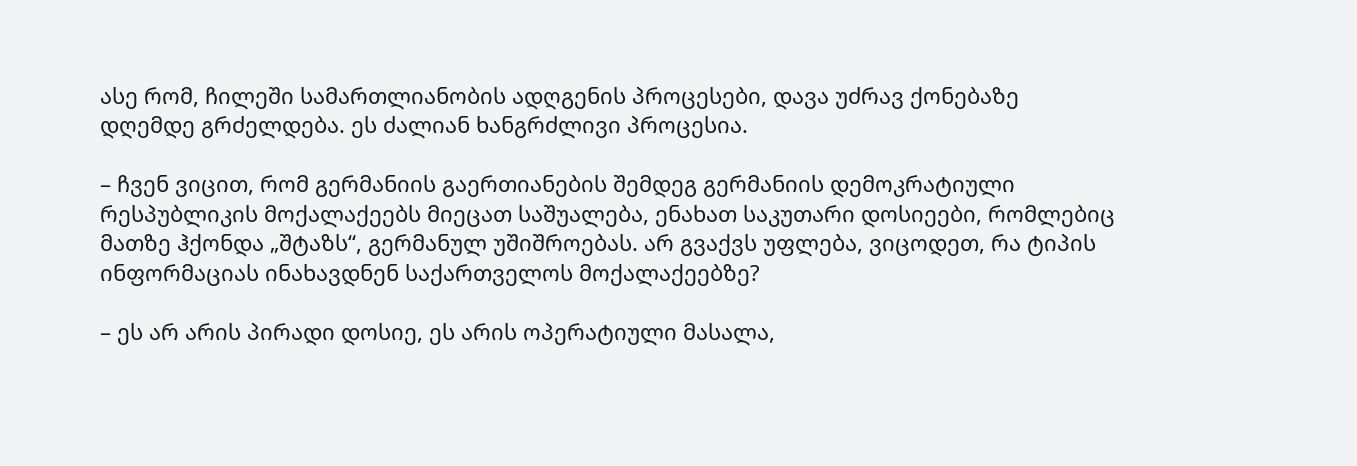ასე რომ, ჩილეში სამართლიანობის ადღგენის პროცესები, დავა უძრავ ქონებაზე დღემდე გრძელდება. ეს ძალიან ხანგრძლივი პროცესია.

– ჩვენ ვიცით, რომ გერმანიის გაერთიანების შემდეგ გერმანიის დემოკრატიული რესპუბლიკის მოქალაქეებს მიეცათ საშუალება, ენახათ საკუთარი დოსიეები, რომლებიც მათზე ჰქონდა „შტაზს“, გერმანულ უშიშროებას. არ გვაქვს უფლება, ვიცოდეთ, რა ტიპის ინფორმაციას ინახავდნენ საქართველოს მოქალაქეებზე?

– ეს არ არის პირადი დოსიე, ეს არის ოპერატიული მასალა,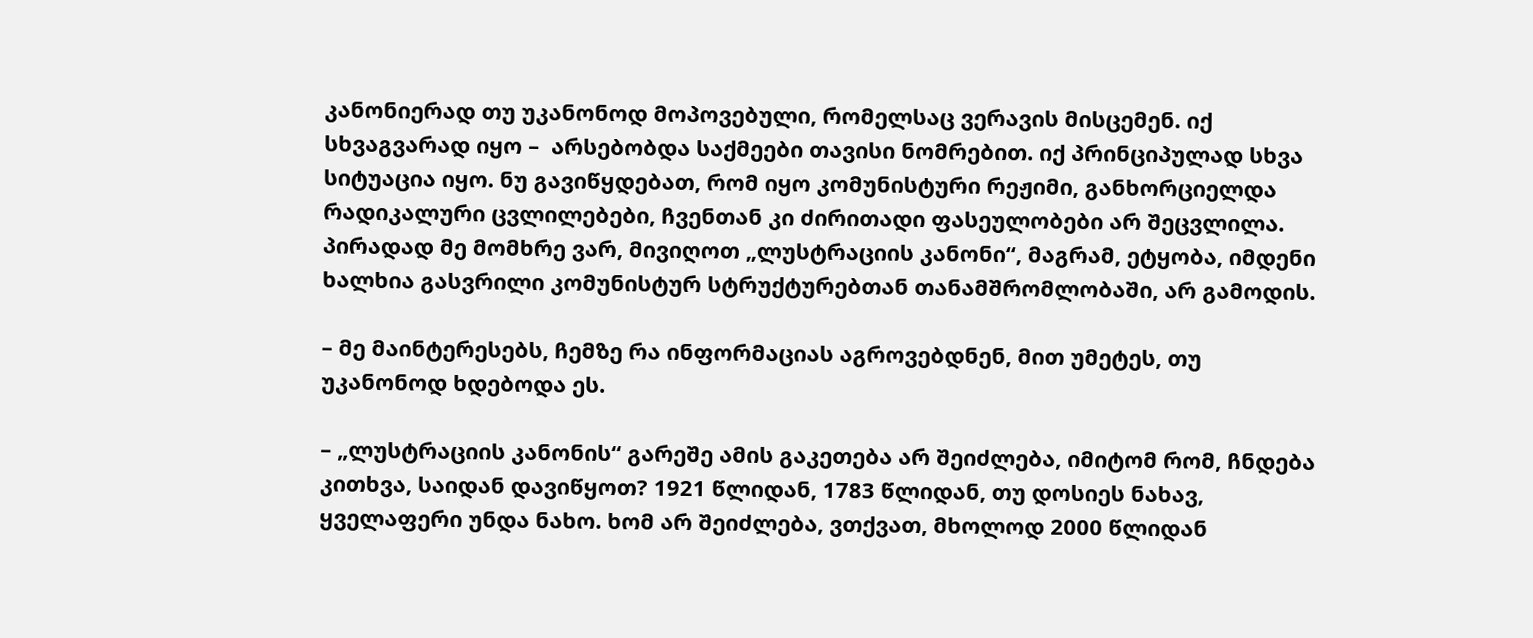კანონიერად თუ უკანონოდ მოპოვებული, რომელსაც ვერავის მისცემენ. იქ სხვაგვარად იყო –  არსებობდა საქმეები თავისი ნომრებით. იქ პრინციპულად სხვა სიტუაცია იყო. ნუ გავიწყდებათ, რომ იყო კომუნისტური რეჟიმი, განხორციელდა რადიკალური ცვლილებები, ჩვენთან კი ძირითადი ფასეულობები არ შეცვლილა. პირადად მე მომხრე ვარ, მივიღოთ „ლუსტრაციის კანონი“, მაგრამ, ეტყობა, იმდენი ხალხია გასვრილი კომუნისტურ სტრუქტურებთან თანამშრომლობაში, არ გამოდის.

– მე მაინტერესებს, ჩემზე რა ინფორმაციას აგროვებდნენ, მით უმეტეს, თუ უკანონოდ ხდებოდა ეს.

– „ლუსტრაციის კანონის“ გარეშე ამის გაკეთება არ შეიძლება, იმიტომ რომ, ჩნდება კითხვა, საიდან დავიწყოთ? 1921 წლიდან, 1783 წლიდან, თუ დოსიეს ნახავ, ყველაფერი უნდა ნახო. ხომ არ შეიძლება, ვთქვათ, მხოლოდ 2000 წლიდან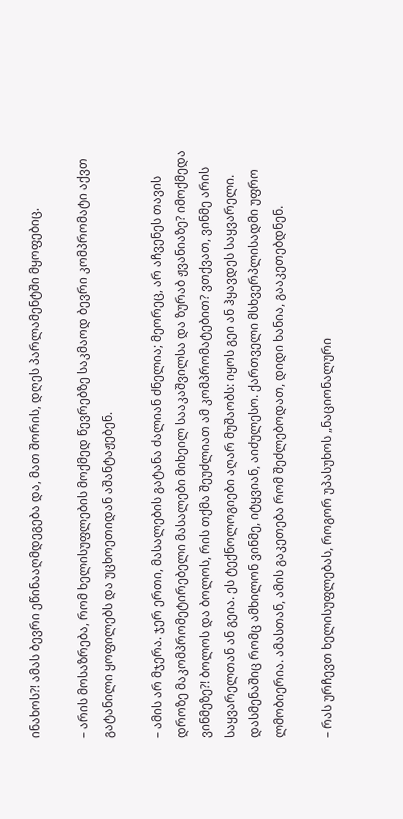ინახოს?! ამას ბევრი ეწინააღმდეგება და, მათ შორის, დღეს პარლამენტში მყოფებიც.

– არის მოსაზრება, რომ ხელისუფლების მოქმედ წევრებზე საკმაოდ ბევრი კომპრომატი აქვთ გატანილი ყოფილებს და უცხოეთიდან აშანტაჟებენ.

– ამის არ მჯერა. ჯერ ერთი, მასალების გატანა ძალიან ძნელია; მეორეც, არ აჩვენეს თავის დროზე მაკომპრომეტირებელი მასალები მიხეილ სააკაშვილსა და ზურაბ ჟვანიაზე? იმოქმედა ვინმეზე?! ბოლოს და ბოლოს, რის თქმა შეუძლიათ ამ კომპრომატებით? ვთქვათ, ვინმე არის საყვარელთან ან გეია. ეს ტექნოლოგიები აღარ მუშაობს: იყოს გეი ან ჰყავდეს საყვარელი. დასმენაშიც რომც ამხილონ ვინმე, იტყვიან, აიძულესო. ქართველი მსხვერპლისადმი უფრო ლმობიერია. ამასთან, ამის გაკეთება რომ შეძლებოდათ, დიდი ხანია, გააკეთებდნენ.

– რას ურჩევთ ხელისუფლებას, როგორ უპასუხოს „ნაციონალური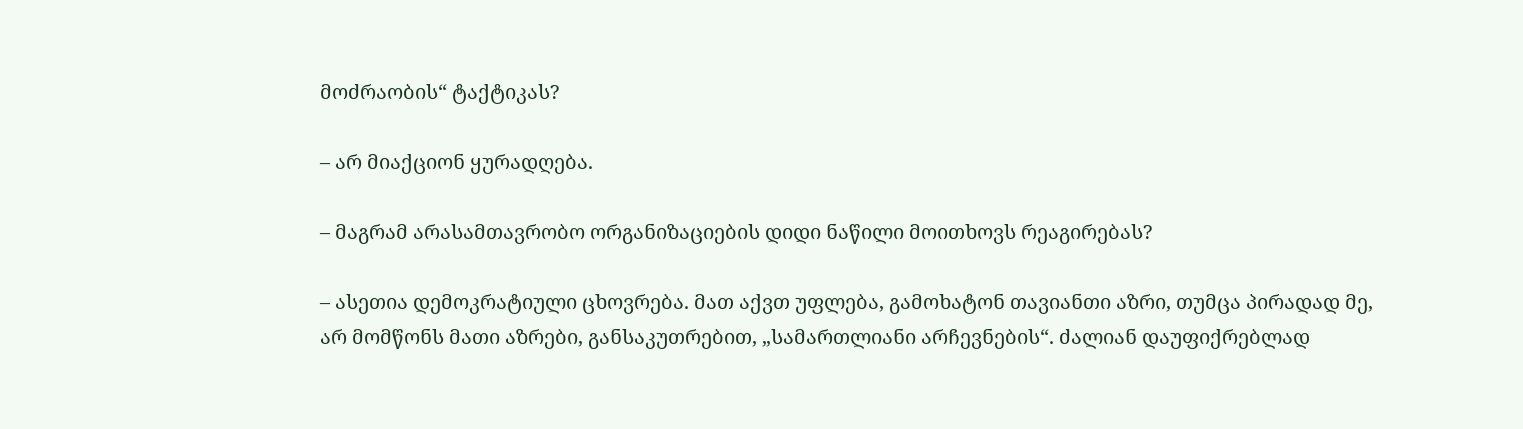მოძრაობის“ ტაქტიკას?

– არ მიაქციონ ყურადღება.

– მაგრამ არასამთავრობო ორგანიზაციების დიდი ნაწილი მოითხოვს რეაგირებას?

– ასეთია დემოკრატიული ცხოვრება. მათ აქვთ უფლება, გამოხატონ თავიანთი აზრი, თუმცა პირადად მე, არ მომწონს მათი აზრები, განსაკუთრებით, „სამართლიანი არჩევნების“. ძალიან დაუფიქრებლად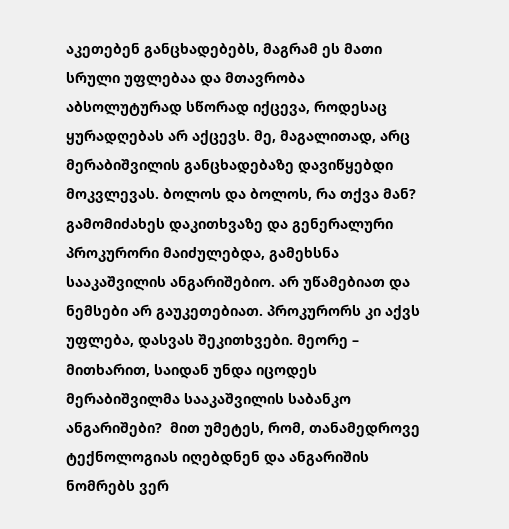აკეთებენ განცხადებებს, მაგრამ ეს მათი სრული უფლებაა და მთავრობა აბსოლუტურად სწორად იქცევა, როდესაც ყურადღებას არ აქცევს. მე, მაგალითად, არც მერაბიშვილის განცხადებაზე დავიწყებდი მოკვლევას. ბოლოს და ბოლოს, რა თქვა მან? გამომიძახეს დაკითხვაზე და გენერალური პროკურორი მაიძულებდა, გამეხსნა სააკაშვილის ანგარიშებიო. არ უწამებიათ და ნემსები არ გაუკეთებიათ. პროკურორს კი აქვს უფლება, დასვას შეკითხვები. მეორე –  მითხარით, საიდან უნდა იცოდეს მერაბიშვილმა სააკაშვილის საბანკო ანგარიშები?  მით უმეტეს, რომ, თანამედროვე ტექნოლოგიას იღებდნენ და ანგარიშის ნომრებს ვერ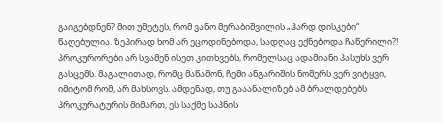გაიგებდნენ? მით უმეტეს, რომ ვანო მერაბიშვილის „ჰარდ დისკები“ წაღებულია. ზეპირად ხომ არ ეცოდინებოდა, სადღაც ექნებოდა ჩაწერილი?! პროკურორები არ სვამენ ისეთ კითხვებს, რომელსაც ადამიანი პასუხს ვერ გასცემს. მაგალითად, რომც მაწამონ, ჩემი ანგარიშის ნომერს ვერ ვიტყვი, იმიტომ რომ, არ მახსოვს. ამდენად, თუ გააანალიზებ ამ ბრალდებებს პროკურატურის მიმართ, ეს საქმე საპნის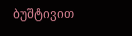ბუშტივით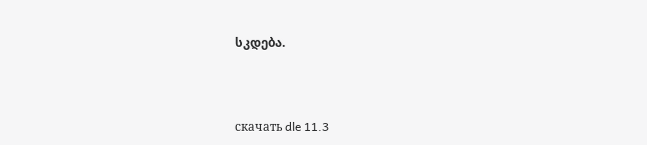სკდება.



скачать dle 11.3